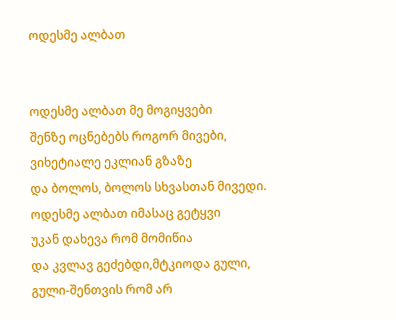ოდესმე ალბათ


ოდესმე ალბათ მე მოგიყვები
შენზე ოცნებებს როგორ მივები,
ვიხეტიალე ეკლიან გზაზე
და ბოლოს, ბოლოს სხვასთან მივედი.
ოდესმე ალბათ იმასაც გეტყვი
უკან დახევა რომ მომიწია
და კვლავ გეძებდი,მტკიოდა გული,
გული-შენთვის რომ არ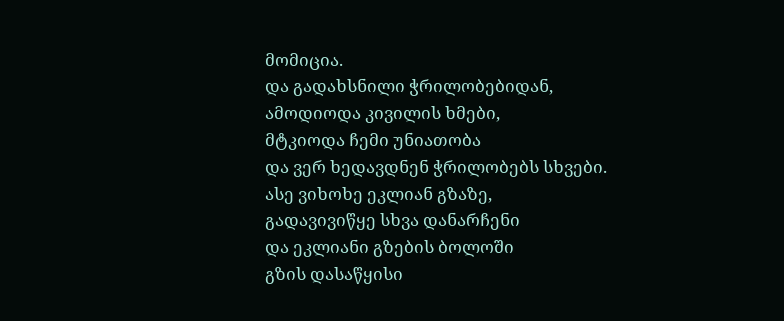მომიცია.
და გადახსნილი ჭრილობებიდან,
ამოდიოდა კივილის ხმები,
მტკიოდა ჩემი უნიათობა
და ვერ ხედავდნენ ჭრილობებს სხვები.
ასე ვიხოხე ეკლიან გზაზე,
გადავივიწყე სხვა დანარჩენი
და ეკლიანი გზების ბოლოში
გზის დასაწყისი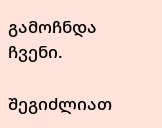გამოჩნდა ჩვენი.

შეგიძლიათ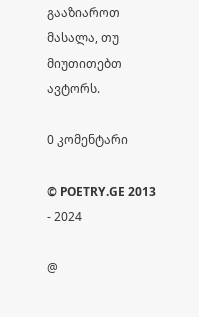გააზიაროთ მასალა, თუ მიუთითებთ ავტორს.

0 კომენტარი

© POETRY.GE 2013 - 2024

@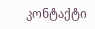კონტაქტი